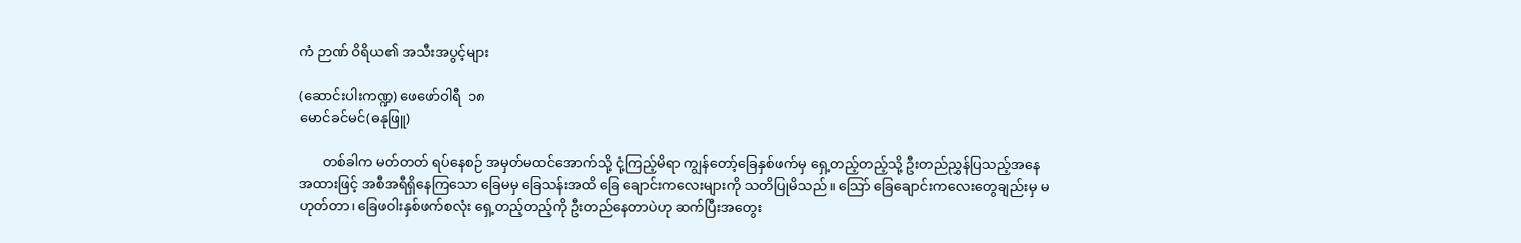ကံ ဉာဏ် ဝိရိယ၏ အသီးအပွင့်များ

(ဆောင်းပါးကဏ္ဍ) ဖေဖော်ဝါရီ  ၁၈
မောင်ခင်မင်(ဓနုဖြူ)

       တစ်ခါက မတ်တတ် ရပ်နေစဉ် အမှတ်မထင်အောက်သို့ ငုံ့ကြည့်မိရာ ကျွန်တော့်ခြေနှစ်ဖက်မှ ရှေ့တည့်တည့်သို့ ဦးတည်ညွှန်ပြသည့်အနေ အထားဖြင့် အစီအရီရှိနေကြသော ခြေမမှ ခြေသန်းအထိ ခြေ ချောင်းကလေးများကို သတိပြုမိသည်။ သြော် ခြေချောင်းကလေးတွေချည်းမှ မဟုတ်တာ၊ ခြေဖဝါးနှစ်ဖက်စလုံး ရှေ့တည့်တည့်ကို ဦးတည်နေတာပဲဟု ဆက်ပြီးအတွေး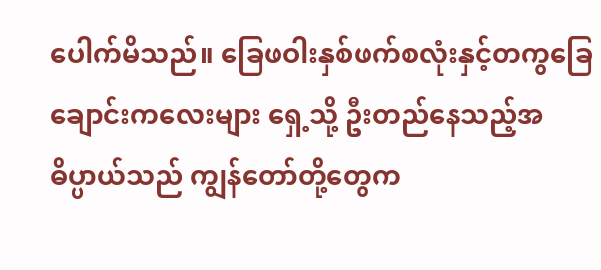ပေါက်မိသည်။ ခြေဖဝါးနှစ်ဖက်စလုံးနှင့်တကွခြေ ချောင်းကလေးများ ရှေ့သို့ ဦးတည်နေသည့်အဓိပ္ပာယ်သည် ကျွန်တော်တို့တွေက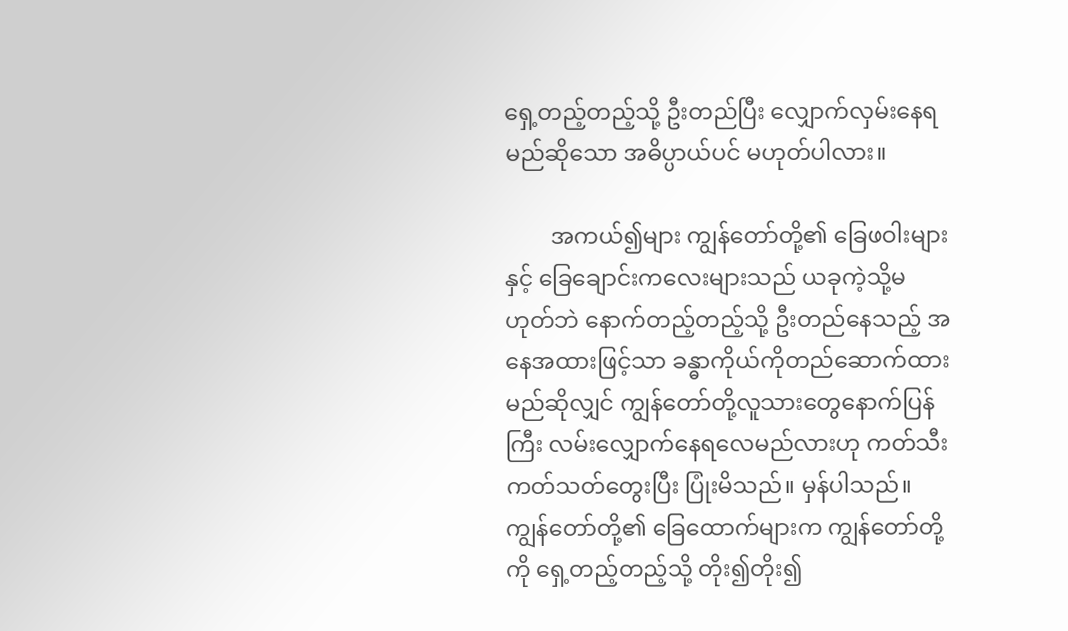ရှေ့တည့်တည့်သို့ ဦးတည်ပြီး လျှောက်လှမ်းနေရမည်ဆိုသော အဓိပ္ပာယ်ပင် မဟုတ်ပါလား။

        အကယ်၍များ ကျွန်တော်တို့၏ ခြေဖဝါးများနှင့် ခြေချောင်းကလေးများသည် ယခုကဲ့သို့မဟုတ်ဘဲ နောက်တည့်တည့်သို့ ဦးတည်နေသည့် အနေအထားဖြင့်သာ ခန္ဓာကိုယ်ကိုတည်ဆောက်ထားမည်ဆိုလျှင် ကျွန်တော်တို့လူသားတွေနောက်ပြန်ကြီး လမ်းလျှောက်နေရလေမည်လားဟု ကတ်သီးကတ်သတ်တွေးပြီး ပြုံးမိသည်။ မှန်ပါသည်။ ကျွန်တော်တို့၏ ခြေထောက်များက ကျွန်တော်တို့ကို ရှေ့တည့်တည့်သို့ တိုး၍တိုး၍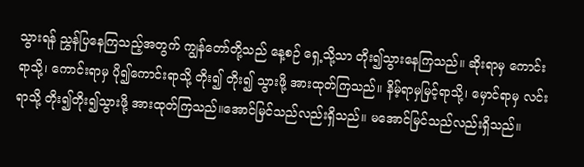သွားရန် ညွှန်ပြနေကြသည့်အတွက် ကျွန်တော်တို့သည် နေ့စဉ် ရှေ့သို့သာ တိုး၍သွားနေကြသည်။ ဆိုးရာမှ ကောင်းရာသို့၊ ကောင်းရာမှ ပို၍ကောင်းရာသို့ တိုး၍ တိုး၍ သွားဖို့ အားထုတ်ကြသည်။ နိမ့်ရာမှမြင့်ရာသို့၊ မှောင်ရာမှ လင်းရာသို့ တိုး၍တိုး၍သွားဖို့ အားထုတ်ကြသည်။အောင်မြင်သည်လည်းရှိသည်။ မအောင်မြင်သည်လည်းရှိသည်။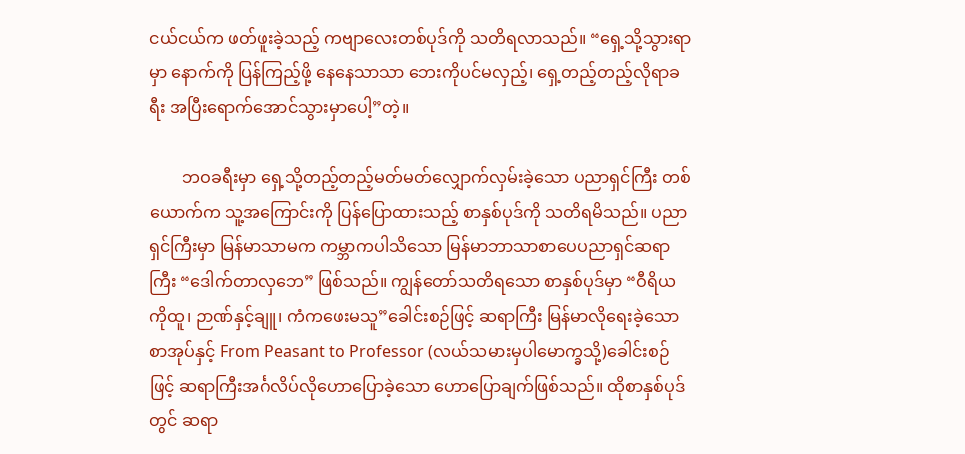ငယ်ငယ်က ဖတ်ဖူးခဲ့သည့် ကဗျာလေးတစ်ပုဒ်ကို သတိရလာသည်။ “ရှေ့သို့သွားရာမှာ နောက်ကို ပြန်ကြည့်ဖို့ နေနေသာသာ ဘေးကိုပင်မလှည့်၊ ရှေ့တည့်တည့်လိုရာခရီး အပြီးရောက်အောင်သွားမှာပေါ့”တဲ့။

        ဘဝခရီးမှာ ရှေ့သို့တည့်တည့်မတ်မတ်လျှောက်လှမ်းခဲ့သော ပညာရှင်ကြီး တစ်ယောက်က သူ့အကြောင်းကို ပြန်ပြောထားသည့် စာနှစ်ပုဒ်ကို သတိရမိသည်။ ပညာရှင်ကြီးမှာ မြန်မာသာမက ကမ္ဘာကပါသိသော မြန်မာဘာသာစာပေပညာရှင်ဆရာကြီး “ဒေါက်တာလှဘေ” ဖြစ်သည်။ ကျွန်တော်သတိရသော စာနှစ်ပုဒ်မှာ “ဝီရိယကိုထူ၊ ဉာဏ်နှင့်ချူ၊ ကံကဖေးမသူ”ခေါင်းစဉ်ဖြင့် ဆရာကြီး မြန်မာလိုရေးခဲ့သော စာအုပ်နှင့် From Peasant to Professor (လယ်သမားမှပါမောက္ခသို့)ခေါင်းစဉ်ဖြင့် ဆရာကြီးအင်္ဂလိပ်လိုဟောပြောခဲ့သော ဟောပြောချက်ဖြစ်သည်။ ထိုစာနှစ်ပုဒ်တွင် ဆရာ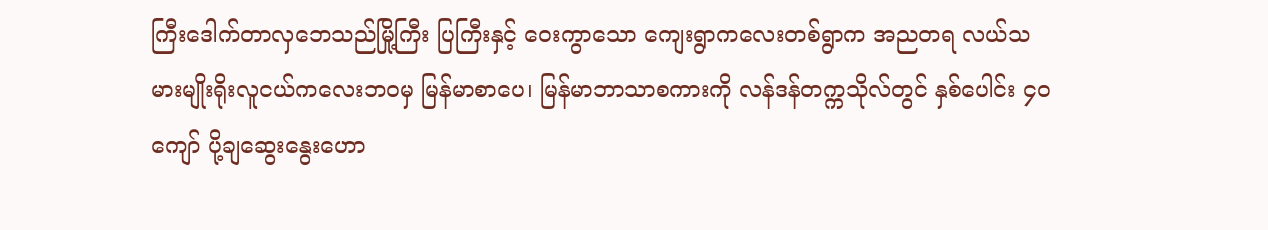ကြီးဒေါက်တာလှဘေသည်မြို့ကြီး ပြကြီးနှင့် ဝေးကွာသော ကျေးရွာကလေးတစ်ရွာက အညတရ လယ်သမားမျိုးရိုးလူငယ်ကလေးဘဝမှ မြန်မာစာပေ၊ မြန်မာဘာသာစကားကို လန်ဒန်တက္ကသိုလ်တွင် နှစ်ပေါင်း ၄ဝ ကျော် ပို့ချဆွေးနွေးဟော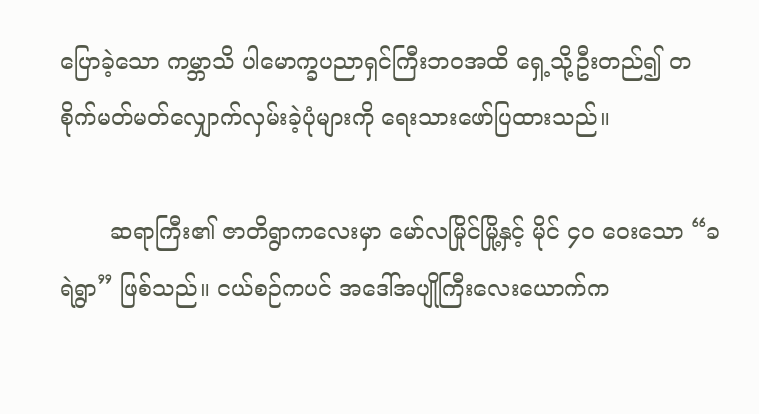ပြောခဲ့သော ကမ္ဘာသိ ပါမောက္ခပညာရှင်ကြီးဘဝအထိ ရှေ့သို့ဦးတည်၍ တစိုက်မတ်မတ်လျှောက်လှမ်းခဲ့ပုံများကို ရေးသားဖော်ပြထားသည်။

       ဆရာကြီး၏ ဇာတိရွာကလေးမှာ မော်လမြိုင်မြို့နှင့် မိုင် ၄၀ ဝေးသော “ခရဲရွာ” ဖြစ်သည်။ ငယ်စဉ်ကပင် အဒေါ်အပျိုကြီးလေးယောက်က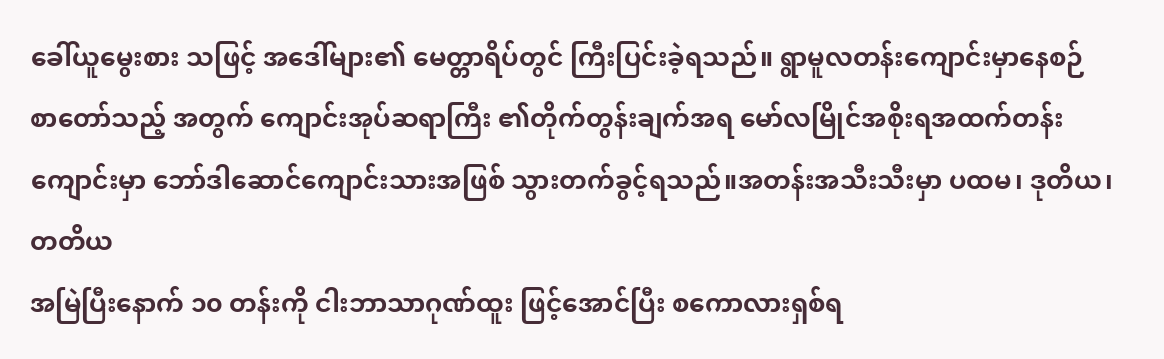ခေါ်ယူမွေးစား သဖြင့် အဒေါ်များ၏ မေတ္တာရိပ်တွင် ကြီးပြင်းခဲ့ရသည်။ ရွာမူလတန်းကျောင်းမှာနေစဉ် စာတော်သည့် အတွက် ကျောင်းအုပ်ဆရာကြီး ၏တိုက်တွန်းချက်အရ မော်လမြိုင်အစိုးရအထက်တန်းကျောင်းမှာ ဘော်ဒါဆောင်ကျောင်းသားအဖြစ် သွားတက်ခွင့်ရသည်။အတန်းအသီးသီးမှာ ပထမ၊ ဒုတိယ၊ တတိယ
အမြဲပြီးနောက် ၁၀ တန်းကို ငါးဘာသာဂုဏ်ထူး ဖြင့်အောင်ပြီး စကောလားရှစ်ရ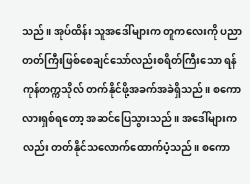သည်။ အုပ်ထိန်း သူအဒေါ်များက တူကလေးကို ပညာတတ်ကြီးဖြစ်စေချင်သော်လည်းစရိတ်ကြီးသော ရန်ကုန်တက္ကသိုလ် တက်နိုင်ဖို့အခက်အခဲရှိသည်။ စကောလားရှစ်ရတော့ အဆင်ပြေသွားသည်။ အဒေါ်များကလည်း တတ်နိုင်သလောက်ထောက်ပံ့သည်။ စကော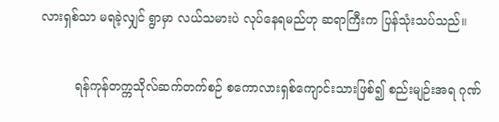လားရှစ်သာ မရခဲ့လျှင် ရွာမှာ လယ်သမားပဲ လုပ်နေရမည်ဟု ဆရာကြီးက ပြန်သုံးသပ်သည်။

         ရန်ကုန်တက္ကသိုလ်ဆက်တက်စဉ် စကောလားရှစ်ကျောင်းသားဖြစ်၍ စည်းမျဉ်းအရ ဂုဏ်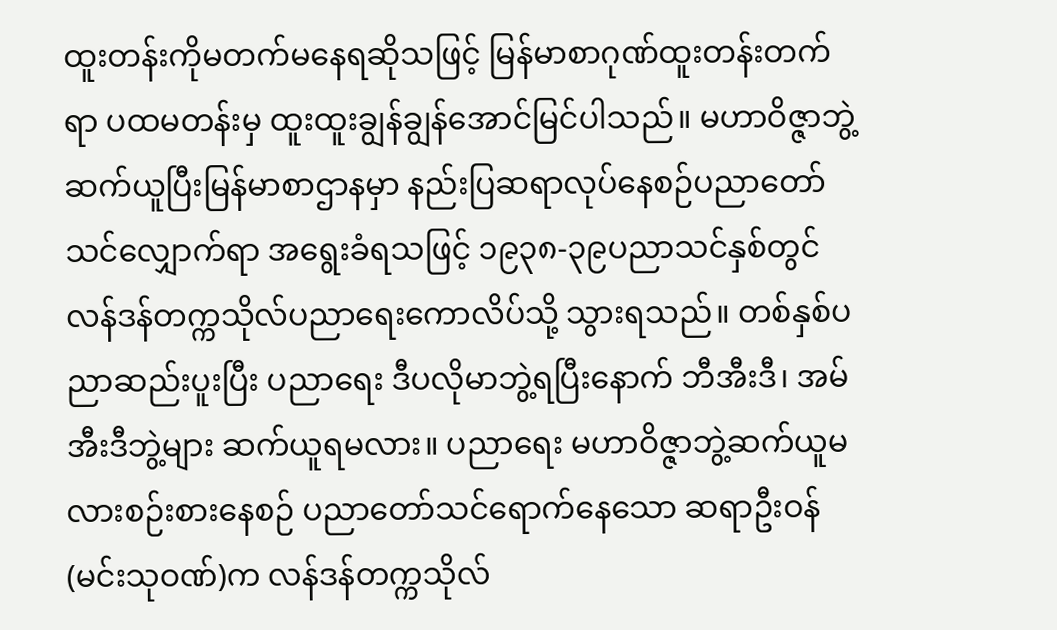ထူးတန်းကိုမတက်မနေရဆိုသဖြင့် မြန်မာစာဂုဏ်ထူးတန်းတက်ရာ ပထမတန်းမှ ထူးထူးချွန်ချွန်အောင်မြင်ပါသည်။ မဟာဝိဇ္ဇာဘွဲ့ဆက်ယူပြီးမြန်မာစာဌာနမှာ နည်းပြဆရာလုပ်နေစဉ်ပညာတော်သင်လျှောက်ရာ အရွေးခံရသဖြင့် ၁၉၃၈-၃၉ပညာသင်နှစ်တွင် လန်ဒန်တက္ကသိုလ်ပညာရေးကောလိပ်သို့ သွားရသည်။ တစ်နှစ်ပညာဆည်းပူးပြီး ပညာရေး ဒီပလိုမာဘွဲ့ရပြီးနောက် ဘီအီးဒီ၊ အမ်အီးဒီဘွဲ့များ ဆက်ယူရမလား။ ပညာရေး မဟာဝိဇ္ဇာဘွဲ့ဆက်ယူမလားစဉ်းစားနေစဉ် ပညာတော်သင်ရောက်နေသော ဆရာဦးဝန်(မင်းသုဝဏ်)က လန်ဒန်တက္ကသိုလ်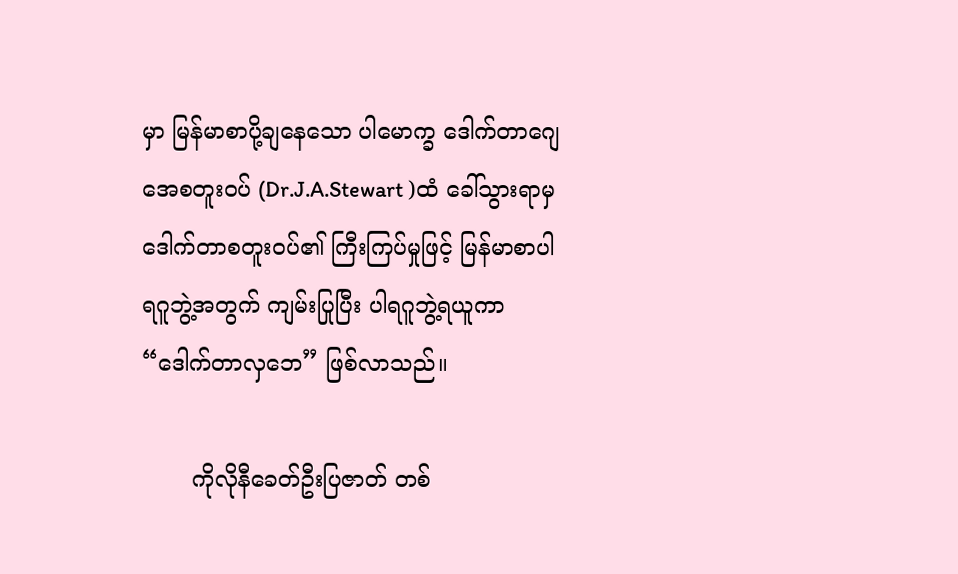မှာ မြန်မာစာပို့ချနေသော ပါမောက္ခ ဒေါက်တာဂျေအေစတူးဝပ် (Dr.J.A.Stewart )ထံ ခေါ်သွားရာမှ ဒေါက်တာစတူးဝပ်၏ ကြီးကြပ်မှုဖြင့် မြန်မာစာပါရဂူဘွဲ့အတွက် ကျမ်းပြုပြီး ပါရဂူဘွဲ့ရယူကာ “ဒေါက်တာလှဘေ” ဖြစ်လာသည်။

       ကိုလိုနီခေတ်ဦးပြဇာတ် တစ်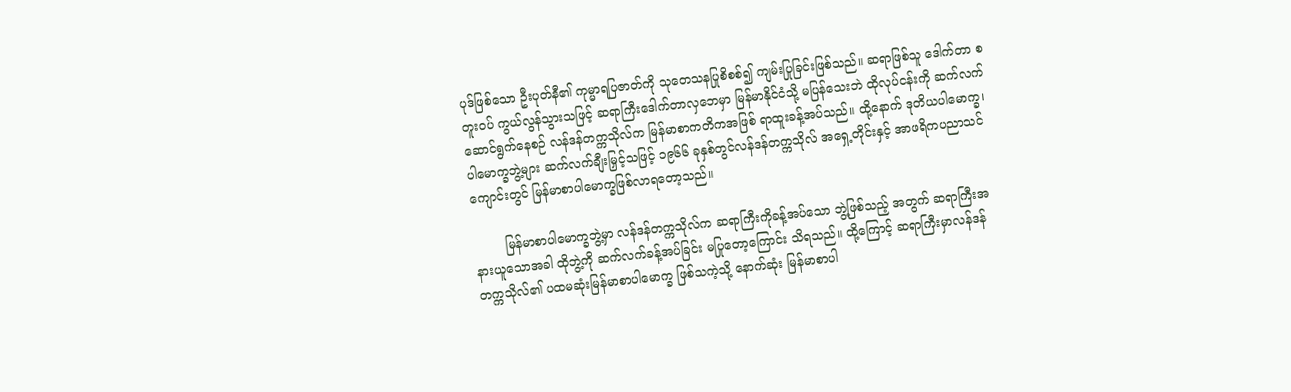ပုဒ်ဖြစ်သော ဦးပုတ်နီ၏ ကုမ္မာရပြဇာတ်ကို သုတေသနပြုစိစစ်၍ ကျမ်းပြုခြင်းဖြစ်သည်။ ဆရာဖြစ်သူ ဒေါက်တာ စတူးဝပ် ကွယ်လွန်သွားသဖြင့် ဆရာကြီးဒေါက်တာလှဘေမှာ မြန်မာနိုင်ငံသို့ မပြန်သေးဘဲ ထိုလုပ်ငန်းကို ဆက်လက်ဆောင်ရွက်နေစဉ် လန်ဒန်တက္ကသိုလ်က မြန်မာစာကတိကအဖြစ် ရာထူးခန့်အပ်သည်။ ထို့နောက် ဒုတိယပါမောက္ခ၊ ပါမောက္ခဘွဲ့များ ဆက်လက်ချီးမြှင့်သဖြင့် ၁၉၆၆ ခုနှစ်တွင်လန်ဒန်တက္ကသိုလ် အရှေ့တိုင်းနှင့် အာဖရိကပညာသင်ကျောင်းတွင် မြန်မာစာပါမောက္ခဖြစ်လာရတော့သည်။

        မြန်မာစာပါမောက္ခဘွဲ့မှာ လန်ဒန်တက္ကသိုလ်က ဆရာကြီးကိုခန့်အပ်သော ဘွဲ့ဖြစ်သည့် အတွက် ဆရာကြီးအနားယူသောအခါ ထိုဘွဲ့ကို ဆက်လက်ခန့်အပ်ခြင်း မပြုတော့ကြောင်း သိရသည်။ ထို့ကြောင့် ဆရာကြီးမှာလန်ဒန်တက္ကသိုလ်၏ ပထမဆုံးမြန်မာစာပါမောက္ခ ဖြစ်သကဲ့သို့ နောက်ဆုံး မြန်မာစာပါ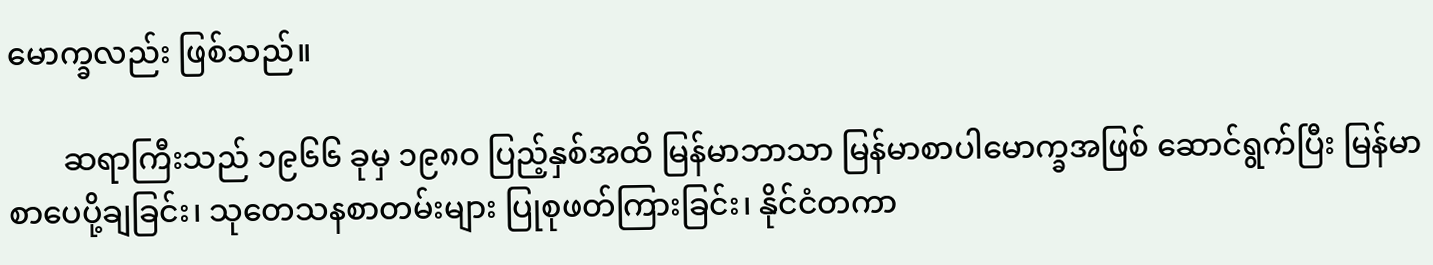မောက္ခလည်း ဖြစ်သည်။

       ဆရာကြီးသည် ၁၉၆၆ ခုမှ ၁၉၈ဝ ပြည့်နှစ်အထိ မြန်မာဘာသာ မြန်မာစာပါမောက္ခအဖြစ် ဆောင်ရွက်ပြီး မြန်မာစာပေပို့ချခြင်း၊ သုတေသနစာတမ်းများ ပြုစုဖတ်ကြားခြင်း၊ နိုင်ငံတကာ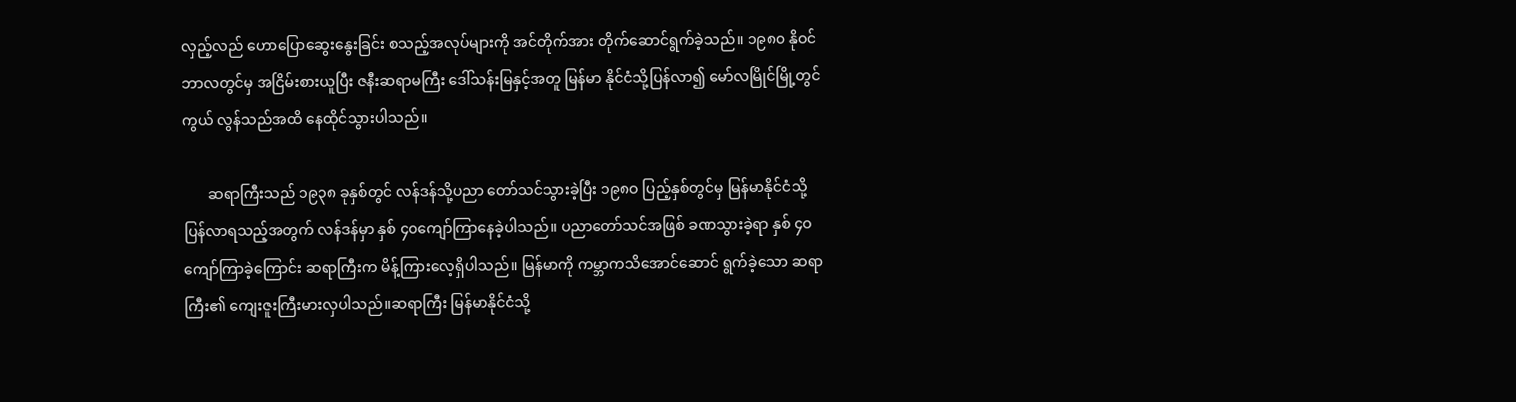လှည့်လည် ဟောပြောဆွေးနွေးခြင်း စသည့်အလုပ်များကို အင်တိုက်အား တိုက်ဆောင်ရွက်ခဲ့သည်။ ၁၉၈၀ နိုဝင်ဘာလတွင်မှ အငြိမ်းစားယူပြီး ဇနီးဆရာမကြီး ဒေါ်သန်းမြနှင့်အတူ မြန်မာ နိုင်ငံသို့ပြန်လာ၍ မော်လမြိုင်မြို့တွင် ကွယ် လွန်သည်အထိ နေထိုင်သွားပါသည်။

       ဆရာကြီးသည် ၁၉၃၈ ခုနှစ်တွင် လန်ဒန်သို့ပညာ တော်သင်သွားခဲ့ပြီး ၁၉၈ဝ ပြည့်နှစ်တွင်မှ မြန်မာနိုင်ငံသို့ ပြန်လာရသည့်အတွက် လန်ဒန်မှာ နှစ် ၄၀ကျော်ကြာနေခဲ့ပါသည်။ ပညာတော်သင်အဖြစ် ခဏသွားခဲ့ရာ နှစ် ၄ဝ ကျော်ကြာခဲ့ကြောင်း ဆရာကြီးက မိန့်ကြားလေ့ရှိပါသည်။ မြန်မာကို ကမ္ဘာကသိအောင်ဆောင် ရွက်ခဲ့သော ဆရာကြီး၏ ကျေးဇူးကြီးမားလှပါသည်။ဆရာကြီး မြန်မာနိုင်ငံသို့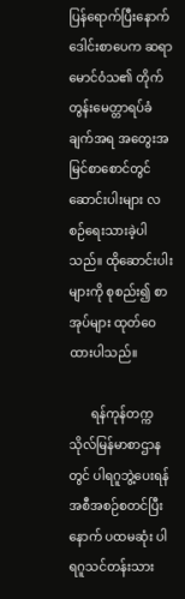ပြန်ရောက်ပြီးနောက် ဒေါင်းစာပေက ဆရာမောင်ဝံသ၏ တိုက်တွန်းမေတ္တာရပ်ခံချက်အရ အတွေးအမြင်စာစောင်တွင် ဆောင်းပါးများ လစဉ်ရေးသားခဲ့ပါသည်။ ထိုဆောင်းပါးများကို စုစည်း၍ စာအုပ်များ ထုတ်ဝေထားပါသည်။

       ရန်ကုန်တက္ကသိုလ်မြန်မာစာဌာနတွင် ပါရဂူဘွဲ့ပေးရန် အစီအစဉ်စတင်ပြီးနောက် ပထမဆုံး ပါရဂူသင်တန်းသား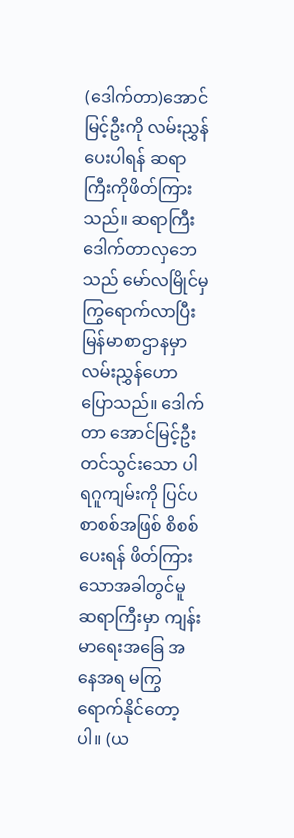(ဒေါက်တာ)အောင်မြင့်ဦးကို လမ်းညွှန်ပေးပါရန် ဆရာကြီးကိုဖိတ်ကြားသည်။ ဆရာကြီးဒေါက်တာလှဘေသည် မော်လမြိုင်မှ ကြွရောက်လာပြီး မြန်မာစာဌာနမှာ လမ်းညွှန်ဟောပြောသည်။ ဒေါက်တာ အောင်မြင့်ဦး တင်သွင်းသော ပါရဂူကျမ်းကို ပြင်ပ စာစစ်အဖြစ် စိစစ်ပေးရန် ဖိတ်ကြားသောအခါတွင်မူ ဆရာကြီးမှာ ကျန်းမာရေးအခြေ အနေအရ မကြွရောက်နိုင်တော့ပါ။ (ယ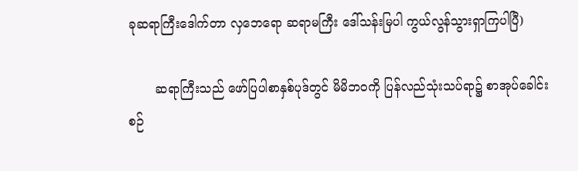ခုဆရာကြီးဒေါက်တာ လှဘေရော ဆရာမကြီး ဒေါ်သန်းမြပါ ကွယ်လွန်သွားရှာကြပါပြီ)

       ဆရာကြီးသည် ဖော်ပြပါစာနှစ်ပုဒ်တွင် မိမိဘဝကို ပြန်လည်သုံးသပ်ရာ၌ စာအုပ်ခေါင်းစဉ်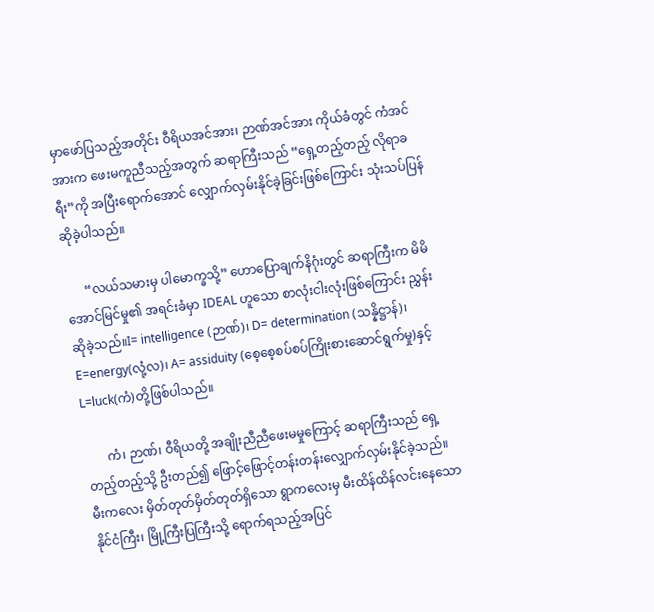မှာဖော်ပြသည့်အတိုင်း ဝီရိယအင်အား၊ ဉာဏ်အင်အား ကိုယ်ခံတွင် ကံအင်အားက ဖေးမကူညီသည့်အတွက် ဆရာကြီးသည် “ရှေ့တည့်တည့် လိုရာခရီး”ကို အပြီးရောက်အောင် လျှောက်လှမ်းနိုင်ခဲ့ခြင်းဖြစ်ကြောင်း သုံးသပ်ပြန်ဆိုခဲ့ပါသည်။

      “လယ်သမားမှ ပါမောက္ခသို့” ဟောပြောချက်နိဂုံးတွင် ဆရာကြီးက မိမိအောင်မြင်မှု၏ အရင်းခံမှာ IDEAL ဟူသော စာလုံးငါးလုံးဖြစ်ကြောင်း ညွှန်းဆိုခဲ့သည်။I= intelligence (ဉာဏ်)၊ D= determination (သန္နိဋ္ဌာန်)၊ E=energy(လုံ့လ)၊ A= assiduity (စေ့စေ့စပ်စပ်ကြိုးစားဆောင်ရွက်မှု)နှင့် L=luck(ကံ)တို့ဖြစ်ပါသည်။

       ကံ၊ ဉာဏ်၊ ဝီရိယတို့ အချိုးညီညီဖေးမမှုကြောင့် ဆရာကြီးသည် ရှေ့တည့်တည့်သို့ ဦးတည်၍ ဖြောင့်ဖြောင့်တန်းတန်းလျှောက်လှမ်းနိုင်ခဲ့သည်။ မီးကလေး မှိတ်တုတ်မှိတ်တုတ်ရှိသော ရွာကလေးမှ မီးထိန်ထိန်လင်းနေသော နိုင်ငံကြီး၊ မြို့ကြီးပြကြီးသို့ ရောက်ရသည့်အပြင်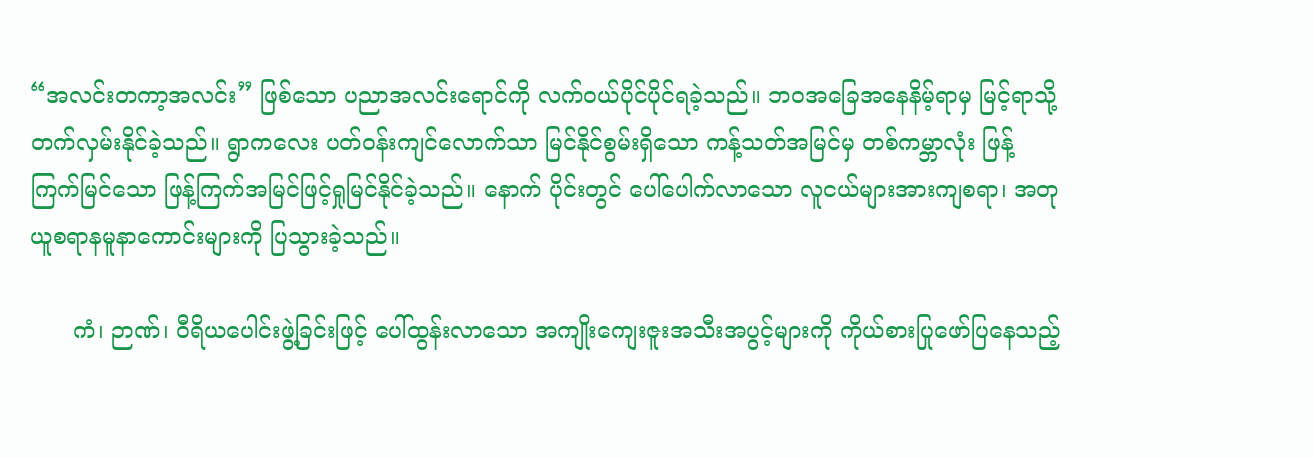“အလင်းတကာ့အလင်း” ဖြစ်သော ပညာအလင်းရောင်ကို လက်ဝယ်ပိုင်ပိုင်ရခဲ့သည်။ ဘဝအခြေအနေနိမ့်ရာမှ မြင့်ရာသို့ တက်လှမ်းနိုင်ခဲ့သည်။ ရွာကလေး ပတ်ဝန်းကျင်လောက်သာ မြင်နိုင်စွမ်းရှိသော ကန့်သတ်အမြင်မှ တစ်ကမ္ဘာလုံး ဖြန့်ကြက်မြင်သော ဖြန့်ကြက်အမြင်ဖြင့်ရှုမြင်နိုင်ခဲ့သည်။ နောက် ပိုင်းတွင် ပေါ်ပေါက်လာသော လူငယ်များအားကျစရာ၊ အတုယူစရာနမူနာကောင်းများကို ပြသွားခဲ့သည်။

      ကံ၊ ဉာဏ်၊ ဝီရိယပေါင်းဖွဲ့ခြင်းဖြင့် ပေါ်ထွန်းလာသော အကျိုးကျေးဇူးအသီးအပွင့်များကို ကိုယ်စားပြုဖော်ပြနေသည့်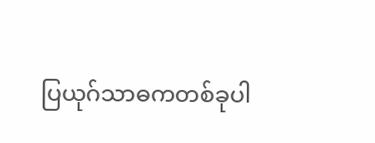ပြယုဂ်သာဓကတစ်ခုပါ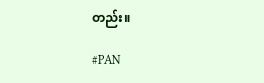တည်း။

#PAN